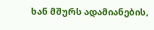ხან მშურს ადამიანების,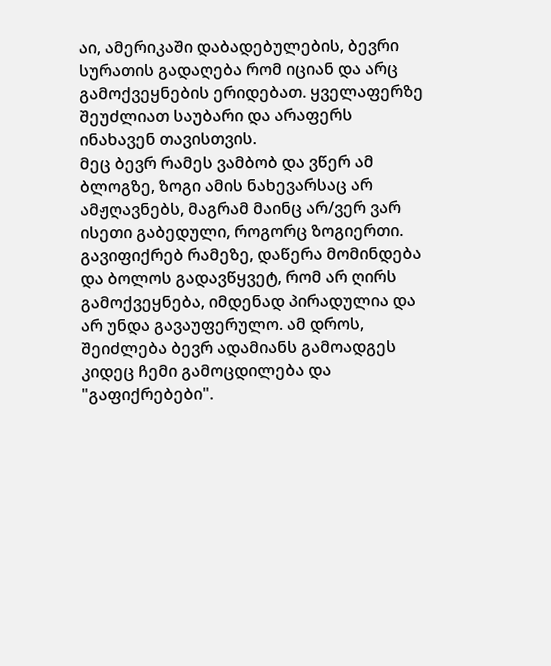აი, ამერიკაში დაბადებულების, ბევრი სურათის გადაღება რომ იციან და არც გამოქვეყნების ერიდებათ. ყველაფერზე შეუძლიათ საუბარი და არაფერს ინახავენ თავისთვის.
მეც ბევრ რამეს ვამბობ და ვწერ ამ ბლოგზე, ზოგი ამის ნახევარსაც არ ამჟღავნებს, მაგრამ მაინც არ/ვერ ვარ ისეთი გაბედული, როგორც ზოგიერთი. გავიფიქრებ რამეზე, დაწერა მომინდება და ბოლოს გადავწყვეტ, რომ არ ღირს გამოქვეყნება, იმდენად პირადულია და არ უნდა გავაუფერულო. ამ დროს, შეიძლება ბევრ ადამიანს გამოადგეს კიდეც ჩემი გამოცდილება და "გაფიქრებები".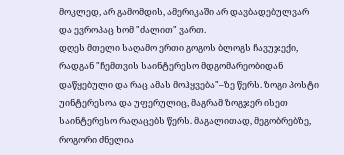მოკლედ, არ გამომდის, ამერიკაში არ დავბადებულვარ და ევროპაც ხომ "ძალით" ვართ.
დღეს მთელი საღამო ერთი გოგოს ბლოგს ჩავუჯექი, რადგან "ჩემთვის საინტერესო მდგომარეობიდან დაწყებული და რაც ამას მოჰყვება"–ზე წერს. ზოგი პოსტი უინტერესოა და უფერულიც, მაგრამ ზოგჯერ ისეთ საინტერესო რაღაცებს წერს. მაგალითად, მეგობრებზე, როგორი ძნელია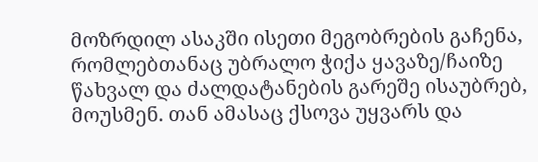მოზრდილ ასაკში ისეთი მეგობრების გაჩენა, რომლებთანაც უბრალო ჭიქა ყავაზე/ჩაიზე წახვალ და ძალდატანების გარეშე ისაუბრებ, მოუსმენ. თან ამასაც ქსოვა უყვარს და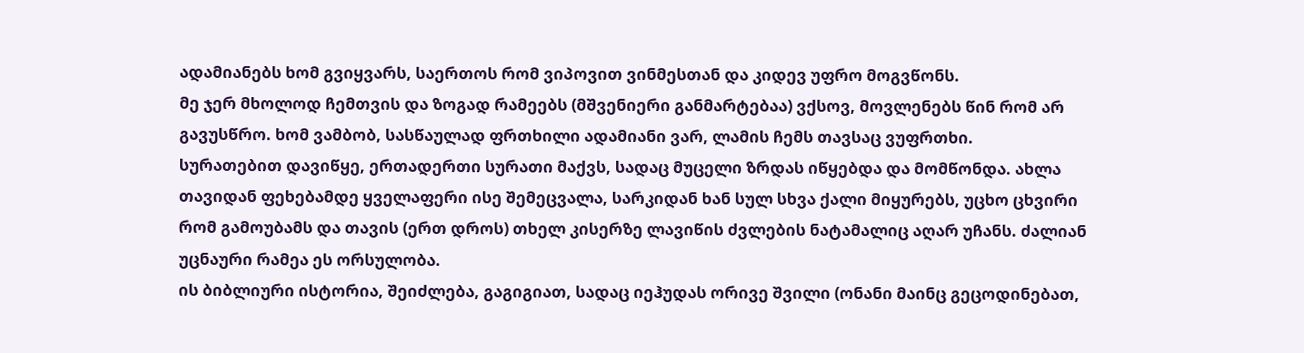ადამიანებს ხომ გვიყვარს, საერთოს რომ ვიპოვით ვინმესთან და კიდევ უფრო მოგვწონს.
მე ჯერ მხოლოდ ჩემთვის და ზოგად რამეებს (მშვენიერი განმარტებაა) ვქსოვ, მოვლენებს წინ რომ არ გავუსწრო. ხომ ვამბობ, სასწაულად ფრთხილი ადამიანი ვარ, ლამის ჩემს თავსაც ვუფრთხი.
სურათებით დავიწყე, ერთადერთი სურათი მაქვს, სადაც მუცელი ზრდას იწყებდა და მომწონდა. ახლა თავიდან ფეხებამდე ყველაფერი ისე შემეცვალა, სარკიდან ხან სულ სხვა ქალი მიყურებს, უცხო ცხვირი რომ გამოუბამს და თავის (ერთ დროს) თხელ კისერზე ლავიწის ძვლების ნატამალიც აღარ უჩანს. ძალიან უცნაური რამეა ეს ორსულობა.
ის ბიბლიური ისტორია, შეიძლება, გაგიგიათ, სადაც იეჰუდას ორივე შვილი (ონანი მაინც გეცოდინებათ,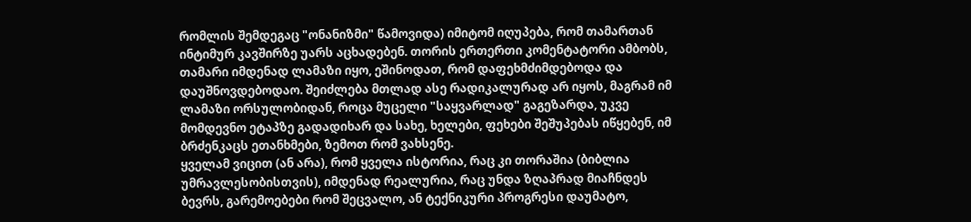რომლის შემდეგაც "ონანიზმი" წამოვიდა) იმიტომ იღუპება, რომ თამართან ინტიმურ კავშირზე უარს აცხადებენ. თორის ერთერთი კომენტატორი ამბობს, თამარი იმდენად ლამაზი იყო, ეშინოდათ, რომ დაფეხმძიმდებოდა და დაუშნოვდებოდაო. შეიძლება მთლად ასე რადიკალურად არ იყოს, მაგრამ იმ ლამაზი ორსულობიდან, როცა მუცელი "საყვარლად" გაგეზარდა, უკვე მომდევნო ეტაპზე გადადიხარ და სახე, ხელები, ფეხები შეშუპებას იწყებენ, იმ ბრძენკაცს ეთანხმები, ზემოთ რომ ვახსენე.
ყველამ ვიცით (ან არა), რომ ყველა ისტორია, რაც კი თორაშია (ბიბლია უმრავლესობისთვის), იმდენად რეალურია, რაც უნდა ზღაპრად მიაჩნდეს ბევრს, გარემოებები რომ შეცვალო, ან ტექნიკური პროგრესი დაუმატო,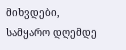მიხვდები, სამყარო დღემდე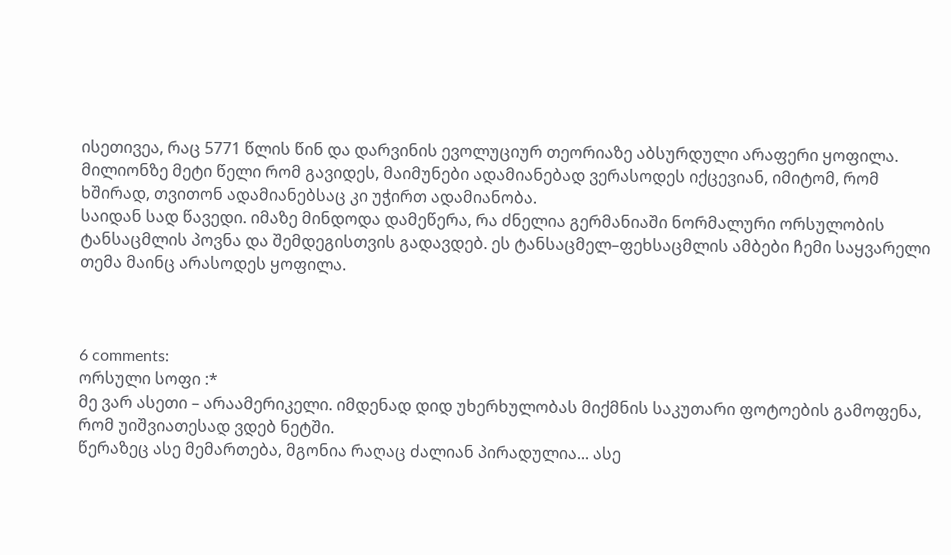ისეთივეა, რაც 5771 წლის წინ და დარვინის ევოლუციურ თეორიაზე აბსურდული არაფერი ყოფილა. მილიონზე მეტი წელი რომ გავიდეს, მაიმუნები ადამიანებად ვერასოდეს იქცევიან, იმიტომ, რომ ხშირად, თვითონ ადამიანებსაც კი უჭირთ ადამიანობა.
საიდან სად წავედი. იმაზე მინდოდა დამეწერა, რა ძნელია გერმანიაში ნორმალური ორსულობის ტანსაცმლის პოვნა და შემდეგისთვის გადავდებ. ეს ტანსაცმელ–ფეხსაცმლის ამბები ჩემი საყვარელი თემა მაინც არასოდეს ყოფილა.



6 comments:
ორსული სოფი :*
მე ვარ ასეთი – არაამერიკელი. იმდენად დიდ უხერხულობას მიქმნის საკუთარი ფოტოების გამოფენა, რომ უიშვიათესად ვდებ ნეტში.
წერაზეც ასე მემართება, მგონია რაღაც ძალიან პირადულია... ასე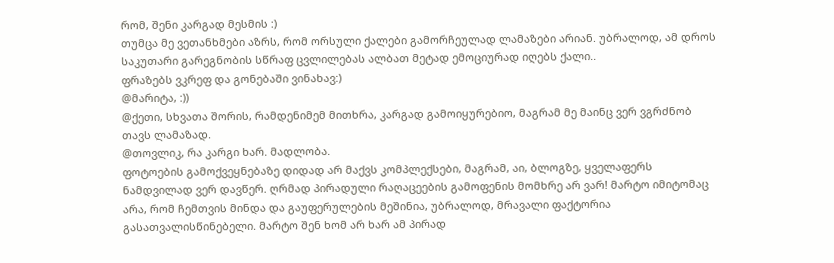რომ, შენი კარგად მესმის :)
თუმცა მე ვეთანხმები აზრს, რომ ორსული ქალები გამორჩეულად ლამაზები არიან. უბრალოდ, ამ დროს საკუთარი გარეგნობის სწრაფ ცვლილებას ალბათ მეტად ემოციურად იღებს ქალი..
ფრაზებს ვკრეფ და გონებაში ვინახავ:)
@მარიტა, :))
@ქეთი, სხვათა შორის, რამდენიმემ მითხრა, კარგად გამოიყურებიო, მაგრამ მე მაინც ვერ ვგრძნობ თავს ლამაზად.
@თოვლიკ, რა კარგი ხარ. მადლობა.
ფოტოების გამოქვეყნებაზე დიდად არ მაქვს კომპლექსები, მაგრამ, აი, ბლოგზე, ყველაფერს ნამდვილად ვერ დავწერ. ღრმად პირადული რაღაცეების გამოფენის მომხრე არ ვარ! მარტო იმიტომაც არა, რომ ჩემთვის მინდა და გაუფერულების მეშინია, უბრალოდ, მრავალი ფაქტორია გასათვალისწინებელი. მარტო შენ ხომ არ ხარ ამ პირად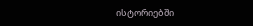ისტორიებში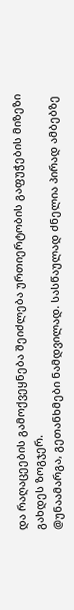და რაღაცეების გამოქვეყნება შეიძლება ურთიერტობის გაფუჭების მიზეზი გახდეს ზოგჯერ.
@უნაამარგა, გეთანხმები ნამდვილად. სასწაულად ძნელია პირად ამბებზე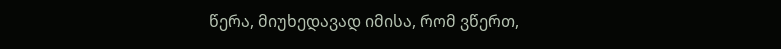წერა, მიუხედავად იმისა, რომ ვწერთ,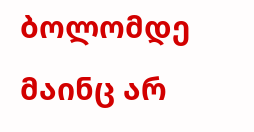ბოლომდე მაინც არ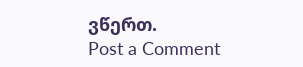ვწერთ.
Post a Comment